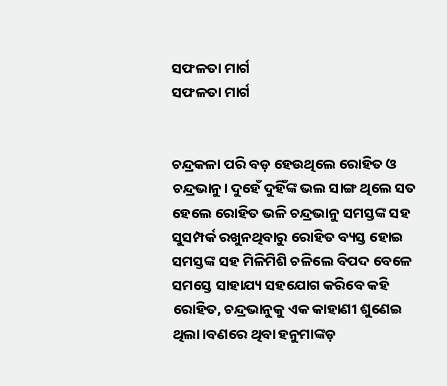ସଫଳତା ମାର୍ଗ
ସଫଳତା ମାର୍ଗ


ଚନ୍ଦ୍ରକଳା ପରି ବଡ଼ ହେଉଥିଲେ ରୋହିତ ଓ ଚନ୍ଦ୍ରଭାନୁ। ଦୁହେଁ ଦୁହିଁଙ୍କ ଭଲ ସାଙ୍ଗ ଥିଲେ ସତ ହେଲେ ରୋହିତ ଭଳି ଚନ୍ଦ୍ରଭାନୁ ସମସ୍ତଙ୍କ ସହ ସୁସମ୍ପର୍କ ରଖୁନଥିବାରୁ ରୋହିତ ବ୍ୟସ୍ତ ହୋଇ ସମସ୍ତଙ୍କ ସହ ମିଳିମିଶି ଚଳିଲେ ବିପଦ ବେଳେ ସମସ୍ତେ ସାହାଯ୍ୟ ସହଯୋଗ କରିବେ କହି ରୋହିତ, ଚନ୍ଦ୍ରଭାନୁକୁ ଏକ କାହାଣୀ ଶୁଣେଇ ଥିଲା।ବଣରେ ଥିବା ହନୁମାଙ୍କଡ଼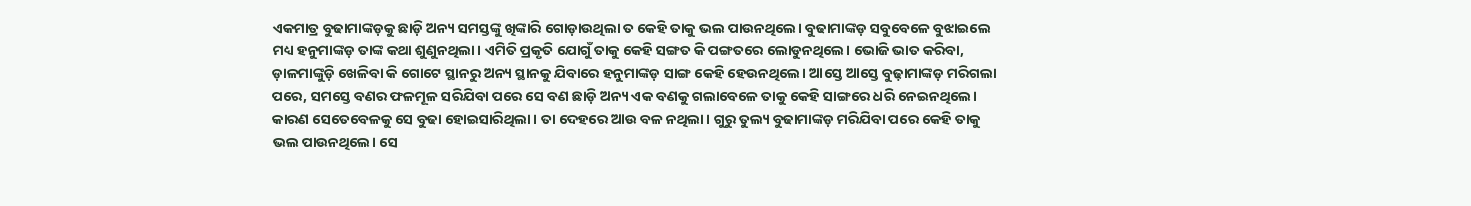ଏକମାତ୍ର ବୁଢାମାଙ୍କଡ଼କୁ ଛାଡ଼ି ଅନ୍ୟ ସମସ୍ତଙ୍କୁ ଖିଙ୍କାରି ଗୋଡ଼ାଉଥିଲା ତ କେହି ତାକୁ ଭଲ ପାଉନଥିଲେ। ବୁଢାମାଙ୍କଡ଼ ସବୁବେଳେ ବୁଝାଇଲେ ମଧ୍ୟ ହନୁମାଙ୍କଡ଼ ତାଙ୍କ କଥା ଶୁଣୁନଥିଲା। ଏମିତି ପ୍ରକୃତି ଯୋଗୁଁ ତାକୁ କେହି ସଙ୍ଗତ କି ପଙ୍ଗତରେ ଲୋଡୁନଥିଲେ। ଭୋଜି ଭାତ କରିବା, ଡ଼ାଳମାଙ୍କୁଡ଼ି ଖେଳିବା କି ଗୋଟେ ସ୍ଥାନରୁ ଅନ୍ୟ ସ୍ଥାନକୁ ଯିବାରେ ହନୁମାଙ୍କଡ଼ ସାଙ୍ଗ କେହି ହେଉନଥିଲେ। ଆସ୍ତେ ଆସ୍ତେ ବୁଢ଼ାମାଙ୍କଡ଼ ମରିଗଲା ପରେ, ସମସ୍ତେ ବଣର ଫଳମୂଳ ସରିଯିବା ପରେ ସେ ବଣ ଛାଡ଼ି ଅନ୍ୟ ଏକ ବଣକୁ ଗଲାବେଳେ ତାକୁ କେହି ସାଙ୍ଗରେ ଧରି ନେଇନଥିଲେ। କାରଣ ସେତେବେଳକୁ ସେ ବୁଢା ହୋଇସାରିଥିଲା। ତା ଦେହରେ ଆଉ ବଳ ନଥିଲା। ଗୁରୁ ତୁଲ୍ୟ ବୁଢାମାଙ୍କଡ଼ ମରିଯିବା ପରେ କେହି ତାକୁ ଭଲ ପାଉନଥିଲେ। ସେ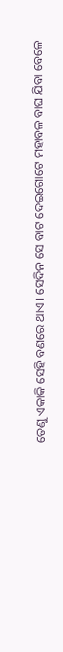ତେଣୁ ଏକାକି ସେହି ବଣରେ ଥାଏ। ସେଦିନ ସେ ବାଟ ଦେଇଗୋଟେ ମହାବଳ ବାଘ ଯିବା ବେଳେ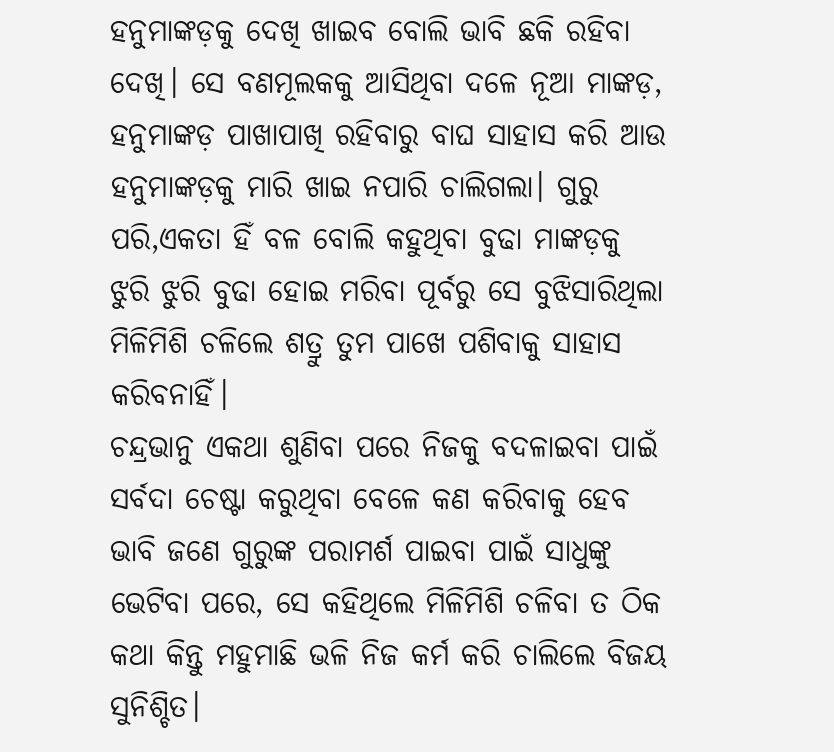ହନୁମାଙ୍କଡ଼କୁ ଦେଖି ଖାଇବ ବୋଲି ଭାବି ଛକି ରହିବା ଦେଖି। ସେ ବଣମୂଲକକୁ ଆସିଥିବା ଦଳେ ନୂଆ ମାଙ୍କଡ଼, ହନୁମାଙ୍କଡ଼ ପାଖାପାଖି ରହିବାରୁ ବାଘ ସାହାସ କରି ଆଉ ହନୁମାଙ୍କଡ଼କୁ ମାରି ଖାଇ ନପାରି ଚାଲିଗଲା। ଗୁରୁ ପରି,ଏକତା ହିଁ ବଳ ବୋଲି କହୁଥିବା ବୁଢା ମାଙ୍କଡ଼କୁ ଝୁରି ଝୁରି ବୁଢା ହୋଇ ମରିବା ପୂର୍ବରୁ ସେ ବୁଝିସାରିଥିଲା ମିଳିମିଶି ଚଳିଲେ ଶତ୍ରୁ ତୁମ ପାଖେ ପଶିବାକୁ ସାହାସ କରିବନାହିଁ।
ଚନ୍ଦ୍ରଭାନୁ ଏକଥା ଶୁଣିବା ପରେ ନିଜକୁ ବଦଳାଇବା ପାଇଁ ସର୍ବଦା ଚେଷ୍ଟା କରୁଥିବା ବେଳେ କଣ କରିବାକୁ ହେବ ଭାବି ଜଣେ ଗୁରୁଙ୍କ ପରାମର୍ଶ ପାଇବା ପାଇଁ ସାଧୁଙ୍କୁ ଭେଟିବା ପରେ, ସେ କହିଥିଲେ ମିଳିମିଶି ଚଳିବା ତ ଠିକ କଥା କିନ୍ତୁ ମହୁମାଛି ଭଳି ନିଜ କର୍ମ କରି ଚାଲିଲେ ବିଜୟ ସୁନିଶ୍ଚିତ।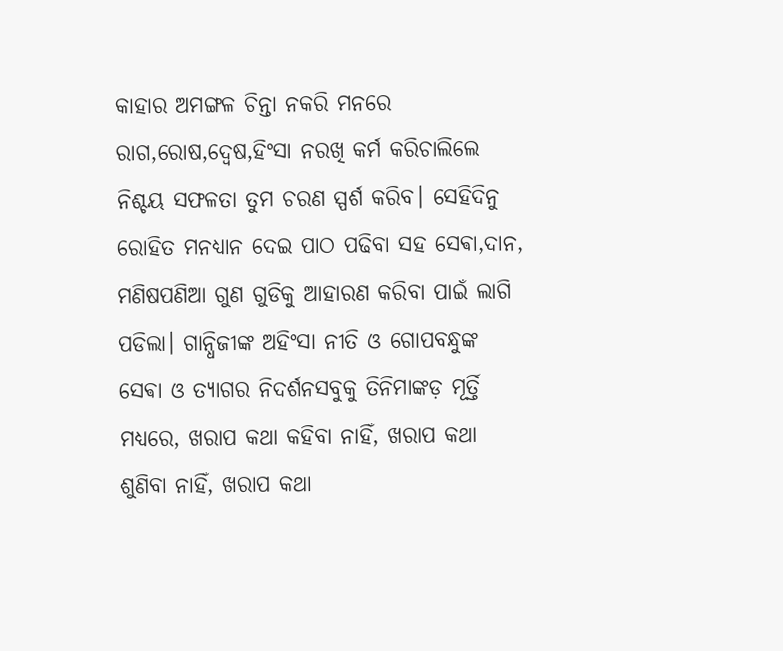କାହାର ଅମଙ୍ଗଳ ଚିନ୍ତା ନକରି ମନରେ ରାଗ,ରୋଷ,ଦ୍ୱେଷ,ହିଂସା ନରଖି କର୍ମ କରିଚାଲିଲେ ନିଶ୍ଚୟ ସଫଳତା ତୁମ ଚରଣ ସ୍ପର୍ଶ କରିବ। ସେହିଦିନୁ ରୋହିତ ମନଧ୍ୟାନ ଦେଇ ପାଠ ପଢିବା ସହ ସେଵା,ଦାନ, ମଣିଷପଣିଆ ଗୁଣ ଗୁଡିକୁ ଆହାରଣ କରିବା ପାଇଁ ଲାଗି ପଡିଲା। ଗାନ୍ଧିଜୀଙ୍କ ଅହିଂସା ନୀତି ଓ ଗୋପବନ୍ଧୁଙ୍କ ସେଵା ଓ ତ୍ୟାଗର ନିଦର୍ଶନସବୁକୁ ତିନିମାଙ୍କଡ଼ ମୂର୍ତ୍ତି ମଧ୍ୟରେ, ଖରାପ କଥା କହିବା ନାହିଁ, ଖରାପ କଥା ଶୁଣିବା ନାହିଁ, ଖରାପ କଥା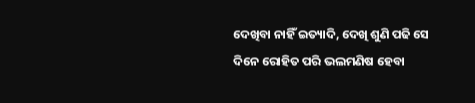ଦେଖିବା ନାହିଁ ଇତ୍ୟାଦି, ଦେଖି ଶୁଣି ପଢି ସେ ଦିନେ ରୋହିତ ପରି ଭଲମଣିଷ ହେବା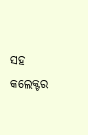ସହ କଲେକ୍ଟର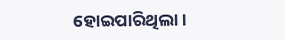ହୋଇପାରିଥିଲା।